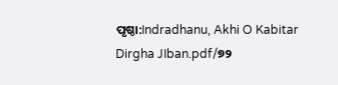ପୃଷ୍ଠା:Indradhanu, Akhi O Kabitar Dirgha JIban.pdf/୭୨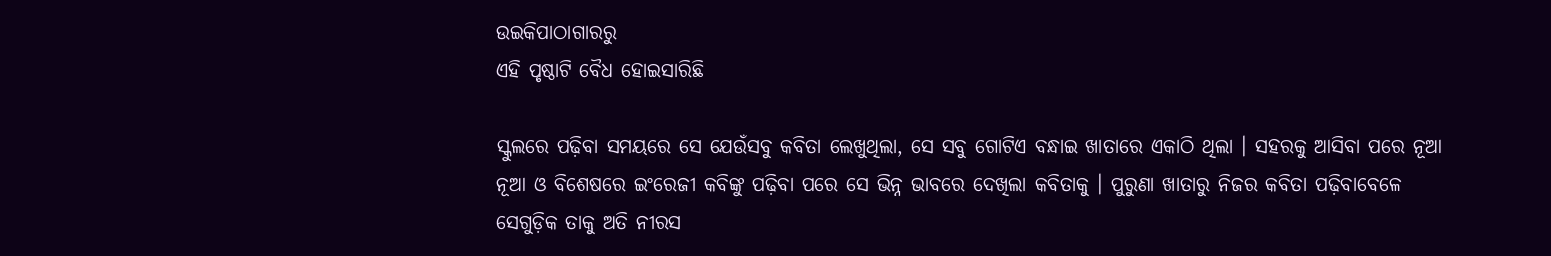ଉଇକିପାଠାଗାର‌ରୁ
ଏହି ପୃଷ୍ଠାଟି ବୈଧ ହୋଇସାରିଛି

ସ୍କୁଲରେ ପଢ଼ିବା ସମୟରେ ସେ ଯେଉଁସବୁ କବିତା ଲେଖୁଥିଲା, ସେ ସବୁ ଗୋଟିଏ ବନ୍ଧାଇ ଖାତାରେ ଏକାଠି ଥିଲା । ସହରକୁ ଆସିବା ପରେ ନୂଆ ନୂଆ ଓ ବିଶେଷରେ ଇଂରେଜୀ କବିଙ୍କୁ ପଢ଼ିବା ପରେ ସେ ଭିନ୍ନ ଭାବରେ ଦେଖିଲା କବିତାକୁ । ପୁରୁଣା ଖାତାରୁ ନିଜର କବିତା ପଢ଼ିବାବେଳେ ସେଗୁଡ଼ିକ ତାକୁ ଅତି ନୀରସ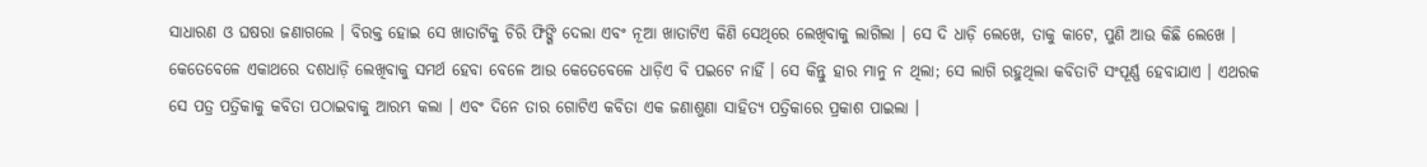ସାଧାରଣ ଓ ଘଷରା ଜଣାଗଲେ । ବିରକ୍ତ ହୋଇ ସେ ଖାତାଟିକୁ ଚିରି ଫିଙ୍ଗି ଦେଲା ଏବଂ ନୂଆ ଖାତାଟିଏ କିଣି ସେଥିରେ ଲେଖିବାକୁ ଲାଗିଲା । ସେ ଦି ଧାଡ଼ି ଲେଖେ, ତାକୁ କାଟେ, ପୁଣି ଆଉ କିଛି ଲେଖେ । କେତେବେଳେ ଏକାଥରେ ଦଶଧାଡ଼ି ଲେଖିବାକୁ ସମର୍ଥ ହେବା ବେଳେ ଆଉ କେତେବେଳେ ଧାଡ଼ିଏ ବି ପଇଟେ ନାହିଁ । ସେ କିନ୍ତୁ ହାର ମାନୁ ନ ଥିଲା; ସେ ଲାଗି ରହୁଥିଲା କବିତାଟି ସଂପୂର୍ଣ୍ଣ ହେବାଯାଏ । ଏଥରକ ସେ ପତ୍ର ପତ୍ରିକାକୁ କବିତା ପଠାଇବାକୁ ଆରମ୍ଭ କଲା । ଏବଂ ଦିନେ ତାର ଗୋଟିଏ କବିତା ଏକ ଜଣାଶୁଣା ସାହିତ୍ୟ ପତ୍ରିକାରେ ପ୍ରକାଶ ପାଇଲା ।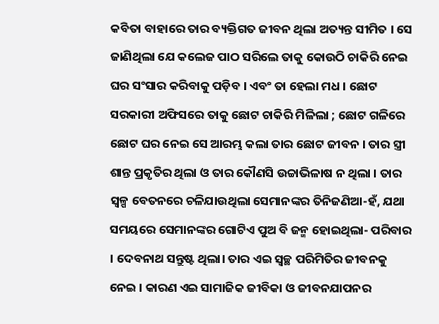କବିତା ବାହାରେ ତାର ବ୍ୟକ୍ତିଗତ ଜୀବନ ଥିଲା ଅତ୍ୟନ୍ତ ସୀମିତ । ସେ ଜାଣିଥିଲା ଯେ କଲେଜ ପାଠ ସରିଲେ ତାକୁ କୋଉଠି ଚାକିରି ନେଇ ଘର ସଂସାର କରିବାକୁ ପଡ଼ିବ । ଏବଂ ତା ହେଲା ମଧ । ଛୋଟ ସରକାରୀ ଅଫିସରେ ତାକୁ ଛୋଟ ଚାକିରି ମିଳିଲା ; ଛୋଟ ଗଳିରେ ଛୋଟ ଘର ନେଇ ସେ ଆରମ୍ଭ କଲା ତାର ଛୋଟ ଜୀବନ । ତାର ସ୍ତ୍ରୀ ଶାନ୍ତ ପ୍ରକୃତିର ଥିଲା ଓ ତାର କୌଣସି ଉଚ୍ଚାଭିଳାଷ ନ ଥିଲା । ତାର ସ୍ୱଳ୍ପ ବେତନରେ ଚଳିଯାଉଥିଲା ସେମାନଙ୍କର ତିନିଜଣିଆ-ହଁ, ଯଥା ସମୟରେ ସେମାନଙ୍କର ଗୋଟିଏ ପୁଅ ବି ଜନ୍ମ ହୋଇଥିଲା- ପରିବାର । ଦେବନାଥ ସନ୍ତୁଷ୍ଟ ଥିଲା। ତାର ଏଇ ସ୍ୱଚ୍ଛ ପରିମିତିର ଜୀବନକୁ ନେଇ । କାରଣ ଏଇ ସାମାଜିକ ଜୀବିକା ଓ ଜୀବନଯାପନର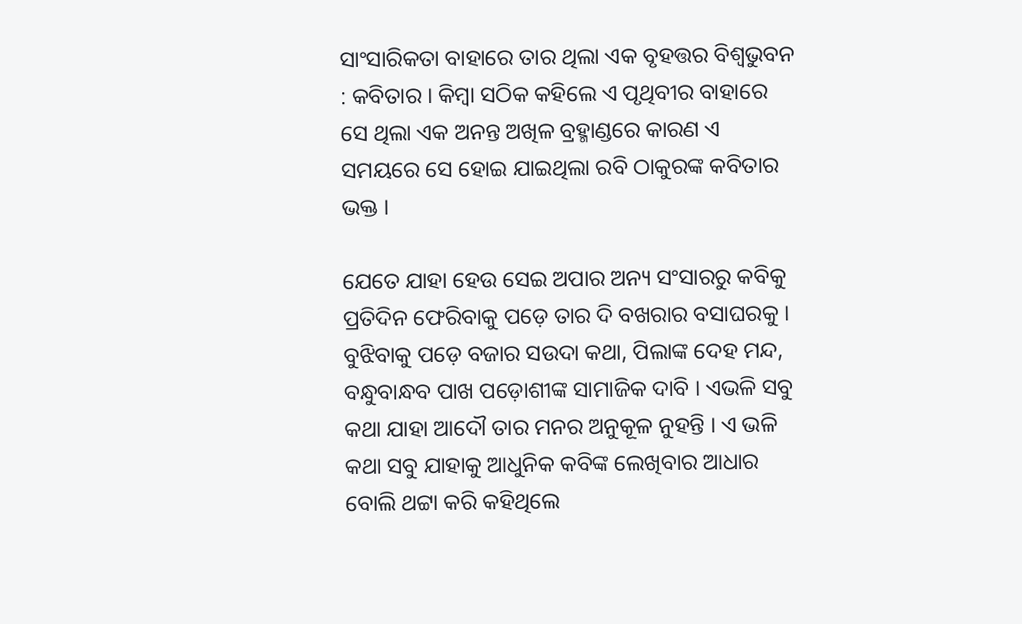ସାଂସାରିକତା ବାହାରେ ତାର ଥିଲା ଏକ ବୃହତ୍ତର ବିଶ୍ୱଭୁବନ : କବିତାର । କିମ୍ବା ସଠିକ କହିଲେ ଏ ପୃଥିବୀର ବାହାରେ ସେ ଥିଲା ଏକ ଅନନ୍ତ ଅଖିଳ ବ୍ରହ୍ମାଣ୍ଡରେ କାରଣ ଏ ସମୟରେ ସେ ହୋଇ ଯାଇଥିଲା ରବି ଠାକୁରଙ୍କ କବିତାର ଭକ୍ତ ।

ଯେତେ ଯାହା ହେଉ ସେଇ ଅପାର ଅନ୍ୟ ସଂସାରରୁ କବିକୁ ପ୍ରତିଦିନ ଫେରିବାକୁ ପଡ଼େ ତାର ଦି ବଖରାର ବସାଘରକୁ । ବୁଝିବାକୁ ପଡ଼େ ବଜାର ସଉଦା କଥା, ପିଲାଙ୍କ ଦେହ ମନ୍ଦ, ବନ୍ଧୁବାନ୍ଧବ ପାଖ ପଡ଼ୋଶୀଙ୍କ ସାମାଜିକ ଦାବି । ଏଭଳି ସବୁ କଥା ଯାହା ଆଦୌ ତାର ମନର ଅନୁକୂଳ ନୁହନ୍ତି । ଏ ଭଳି କଥା ସବୁ ଯାହାକୁ ଆଧୁନିକ କବିଙ୍କ ଲେଖିବାର ଆଧାର ବୋଲି ଥଟ୍ଟା କରି କହିଥିଲେ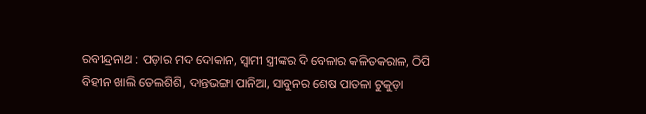ରବୀନ୍ଦ୍ରନାଥ : ପଡ଼ାର ମଦ ଦୋକାନ, ସ୍ୱାମୀ ସ୍ତ୍ରୀଙ୍କର ଦି ବେଳାର କଳିତକରାଳ, ଠିପି ବିହୀନ ଖାଲି ତେଲଶିଶି, ଦାନ୍ତଭଙ୍ଗା ପାନିଆ, ସାବୁନର ଶେଷ ପାତଳା ଟୁକୁଡ଼ା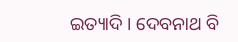ଇତ୍ୟାଦି । ଦେବନାଥ ବି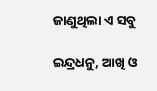ଜାଣୁଥିଲା ଏ ସବୁ

ଇନ୍ଦ୍ରଧନୁ, ଆଖି ଓ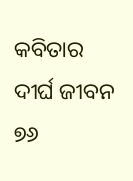କବିତାର ଦୀର୍ଘ ଜୀବନ ୭୬